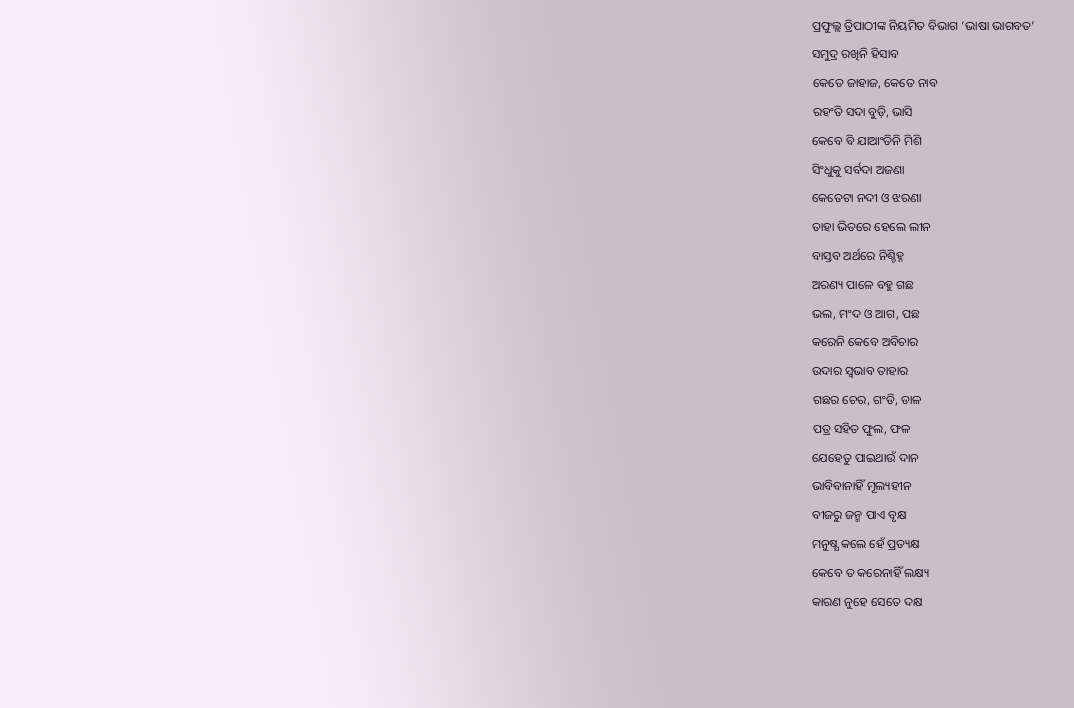ପ୍ରଫୁଲ୍ଲ ତ୍ରିପାଠୀଙ୍କ ନିୟମିତ ବିଭାଗ ‘ଭାଷା ଭାଗବତ’
ସମୁଦ୍ର ରଖିନି ହିସାବ
କେତେ ଜାହାଜ, କେତେ ନାବ
ରହଂତି ସଦା ବୁଡ଼ି, ଭାସି
କେବେ ବି ଯାଆଂତିନି ମିଶି
ସିଂଧୁକୁ ସର୍ବଦା ଅଜଣା
କେତେଟା ନଦୀ ଓ ଝରଣା
ତାହା ଭିତରେ ହେଲେ ଲୀନ
ବାସ୍ତବ ଅର୍ଥରେ ନିଶ୍ଚିହ୍ନ
ଅରଣ୍ୟ ପାଳେ ବହୁ ଗଛ
ଭଲ, ମଂଦ ଓ ଆଗ, ପଛ
କରେନି କେବେ ଅବିଚାର
ଉଦାର ସ୍ବଭାବ ତାହାର
ଗଛର ଚେର, ଗଂଡି, ଡାଳ
ପତ୍ର ସହିତ ଫୁଲ, ଫଳ
ଯେହେତୁ ପାଇଥାଉଁ ଦାନ
ଭାବିବାନାହିଁ ମୂଲ୍ୟହୀନ
ବୀଜରୁ ଜନ୍ମ ପାଏ ବୃକ୍ଷ
ମନୁଷ୍ଯ କଲେ ହେଁ ପ୍ରତ୍ୟକ୍ଷ
କେବେ ତ କରେନାହିଁ ଲକ୍ଷ୍ୟ
କାରଣ ନୁହେ ସେତେ ଦକ୍ଷ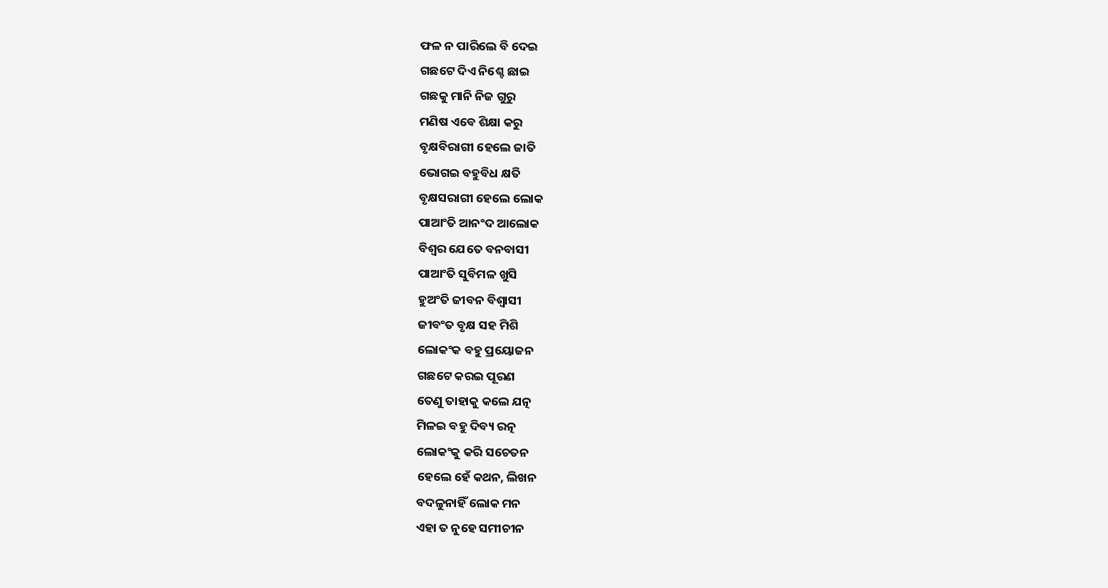ଫଳ ନ ପାରିଲେ ବି ଦେଇ
ଗଛଟେ ଦିଏ ନିଶ୍ଚେ ଛାଇ
ଗଛକୁ ମାନି ନିଜ ଗୁରୁ
ମଣିଷ ଏବେ ଶିକ୍ଷା କରୁ
ବୃକ୍ଷବିରାଗୀ ହେଲେ ଜାତି
ଭୋଗଇ ବହୁବିଧ କ୍ଷତି
ବୃକ୍ଷସରାଗୀ ହେଲେ ଲୋକ
ପାଆଂତି ଆନଂଦ ଆଲୋକ
ବିଶ୍ବର ଯେତେ ବନବାସୀ
ପାଆଂତି ସୁବିମଳ ଖୁସି
ହୁଅଂତି ଜୀବନ ବିଶ୍ବାସୀ
ଜୀବଂତ ବୃକ୍ଷ ସହ ମିଶି
ଲୋକଂକ ବହୁ ପ୍ରୟୋଜନ
ଗଛଟେ କରଇ ପୂରଣ
ତେଣୁ ତାହାକୁ କଲେ ଯତ୍ନ
ମିଳଇ ବହୁ ଦିବ୍ୟ ରତ୍ନ
ଲୋକଂକୁ କରି ସଚେତନ
ହେଲେ ହେଁ କଥନ, ଲିଖନ
ବଦଳୁନାହିଁ ଲୋକ ମନ
ଏହା ତ ନୁହେ ସମୀଚୀନ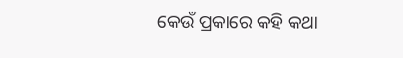କେଉଁ ପ୍ରକାରେ କହି କଥା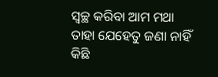ସ୍ବଚ୍ଛ କରିବା ଆମ ମଥା
ତାହା ଯେହେତୁ ଜଣା ନାହିଁ
କିଛି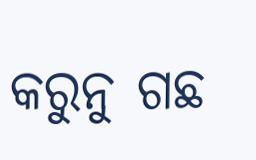କରୁନୁ ଗଛ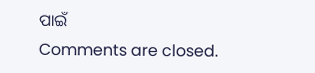ପାଇଁ
Comments are closed.